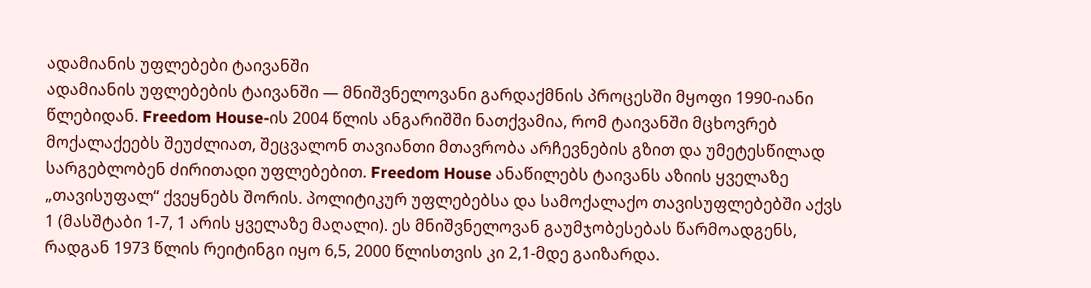ადამიანის უფლებები ტაივანში
ადამიანის უფლებების ტაივანში — მნიშვნელოვანი გარდაქმნის პროცესში მყოფი 1990-იანი წლებიდან. Freedom House-ის 2004 წლის ანგარიშში ნათქვამია, რომ ტაივანში მცხოვრებ მოქალაქეებს შეუძლიათ, შეცვალონ თავიანთი მთავრობა არჩევნების გზით და უმეტესწილად სარგებლობენ ძირითადი უფლებებით. Freedom House ანაწილებს ტაივანს აზიის ყველაზე „თავისუფალ“ ქვეყნებს შორის. პოლიტიკურ უფლებებსა და სამოქალაქო თავისუფლებებში აქვს 1 (მასშტაბი 1-7, 1 არის ყველაზე მაღალი). ეს მნიშვნელოვან გაუმჯობესებას წარმოადგენს, რადგან 1973 წლის რეიტინგი იყო 6,5, 2000 წლისთვის კი 2,1-მდე გაიზარდა.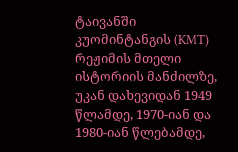ტაივანში კუომინტანგის (KMT) რეჟიმის მთელი ისტორიის მანძილზე, უკან დახევიდან 1949 წლამდე, 1970-იან და 1980-იან წლებამდე,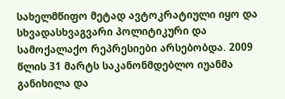სახელმწიფო მეტად ავტოკრატიული იყო და სხვადასხვაგვარი პოლიტიკური და სამოქალაქო რეპრესიები არსებობდა. 2009 წლის 31 მარტს საკანონმდებლო იუანმა განიხილა და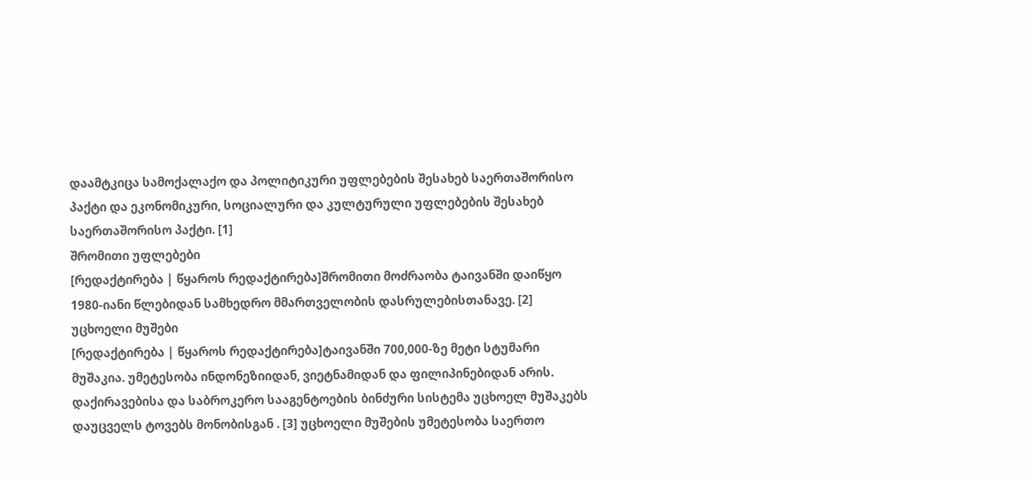დაამტკიცა სამოქალაქო და პოლიტიკური უფლებების შესახებ საერთაშორისო პაქტი და ეკონომიკური, სოციალური და კულტურული უფლებების შესახებ საერთაშორისო პაქტი. [1]
შრომითი უფლებები
[რედაქტირება | წყაროს რედაქტირება]შრომითი მოძრაობა ტაივანში დაიწყო 1980-იანი წლებიდან სამხედრო მმართველობის დასრულებისთანავე. [2]
უცხოელი მუშები
[რედაქტირება | წყაროს რედაქტირება]ტაივანში 700,000-ზე მეტი სტუმარი მუშაკია. უმეტესობა ინდონეზიიდან, ვიეტნამიდან და ფილიპინებიდან არის. დაქირავებისა და საბროკერო სააგენტოების ბინძური სისტემა უცხოელ მუშაკებს დაუცველს ტოვებს მონობისგან . [3] უცხოელი მუშების უმეტესობა საერთო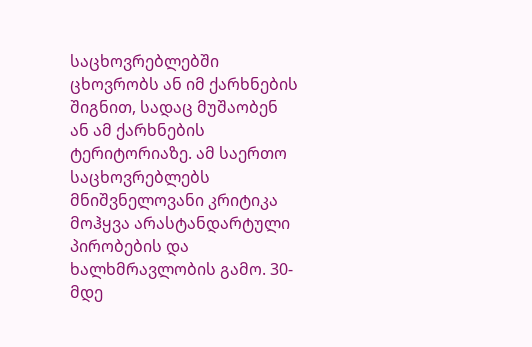საცხოვრებლებში ცხოვრობს ან იმ ქარხნების შიგნით, სადაც მუშაობენ ან ამ ქარხნების ტერიტორიაზე. ამ საერთო საცხოვრებლებს მნიშვნელოვანი კრიტიკა მოჰყვა არასტანდარტული პირობების და ხალხმრავლობის გამო. 30-მდე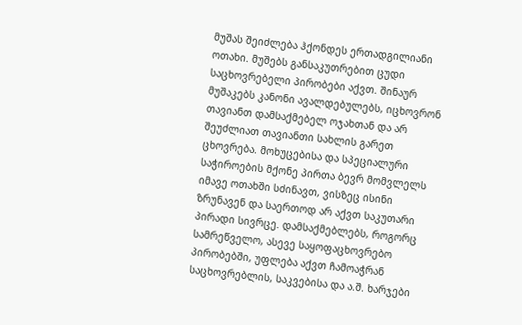მუშას შეიძლება ჰქონდეს ერთადგილიანი ოთახი. მუშებს განსაკუთრებით ცუდი საცხოვრებელი პირობები აქვთ. შინაურ მუშაკებს კანონი ავალდებულებს, იცხოვრონ თავიანთ დამსაქმებელ ოჯახთან და არ შეუძლიათ თავიანთი სახლის გარეთ ცხოვრება. მოხუცებისა და სპეციალური საჭიროების მქონე პირთა ბევრ მომვლელს იმავე ოთახში სძინავთ, ვისზეც ისინი ზრუნავენ და საერთოდ არ აქვთ საკუთარი პირადი სივრცე. დამსაქმებლებს, როგორც სამრეწველო, ასევე საყოფაცხოვრებო პირობებში, უფლება აქვთ ჩამოაჭრან საცხოვრებლის, საკვებისა და ა.შ. ხარჯები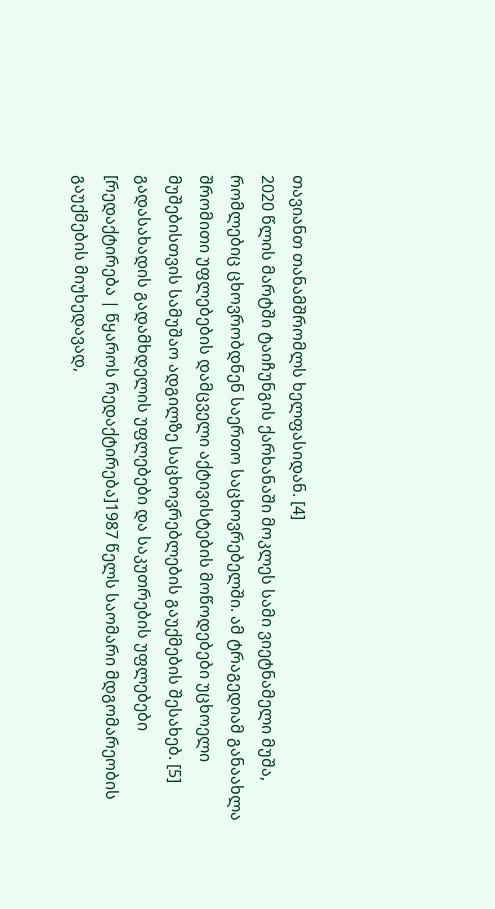თავიანთ თანამშრომლს ხელფასიდან. [4]
2020 წლის მარტში ტაიჩუნგის ქარხანაში მოკლეს სამი ვიეტნამელი მუშა, რომლებიც ცხოვრობდნენ საერთო საცხოვრებელში. ამ ტრაგედიამ განაახლა შრომითი უფლებების დამცველი აქტივისტების მოწოდებები უცხოელი მუშებისთვის სამუშაო ადგილზე საცხოვრებლების გაუქმების შესახებ. [5]
გადასახადის გადამხდელის უფლებები და საკუთრების უფლებები
[რედაქტირება | წყაროს რედაქტირება]1987 წელს საომარი მდგომარეობის გაუქმების მიუხედავად,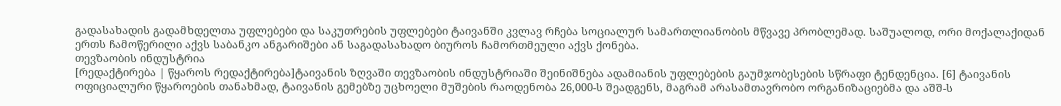გადასახადის გადამხდელთა უფლებები და საკუთრების უფლებები ტაივანში კვლავ რჩება სოციალურ სამართლიანობის მწვავე პრობლემად. საშუალოდ, ორი მოქალაქიდან ერთს ჩამოწერილი აქვს საბანკო ანგარიშები ან საგადასახადო ბიუროს ჩამორთმეული აქვს ქონება.
თევზაობის ინდუსტრია
[რედაქტირება | წყაროს რედაქტირება]ტაივანის ზღვაში თევზაობის ინდუსტრიაში შეინიშნება ადამიანის უფლებების გაუმჯობესების სწრაფი ტენდენცია. [6] ტაივანის ოფიციალური წყაროების თანახმად, ტაივანის გემებზე უცხოელი მუშების რაოდენობა 26,000-ს შეადგენს, მაგრამ არასამთავრობო ორგანიზაციებმა და აშშ-ს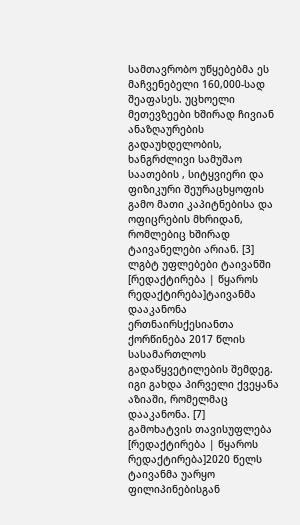სამთავრობო უწყებებმა ეს მაჩვენებელი 160,000-სად შეაფასეს. უცხოელი მეთევზეები ხშირად ჩივიან ანაზღაურების გადაუხდელობის, ხანგრძლივი სამუშაო საათების , სიტყვიერი და ფიზიკური შეურაცხყოფის გამო მათი კაპიტნებისა და ოფიცრების მხრიდან, რომლებიც ხშირად ტაივანელები არიან. [3]
ლგბტ უფლებები ტაივანში
[რედაქტირება | წყაროს რედაქტირება]ტაივანმა დააკანონა ერთნაირსქესიანთა ქორწინება 2017 წლის სასამართლოს გადაწყვეტილების შემდეგ. იგი გახდა პირველი ქვეყანა აზიაში, რომელმაც დააკანონა. [7]
გამოხატვის თავისუფლება
[რედაქტირება | წყაროს რედაქტირება]2020 წელს ტაივანმა უარყო ფილიპინებისგან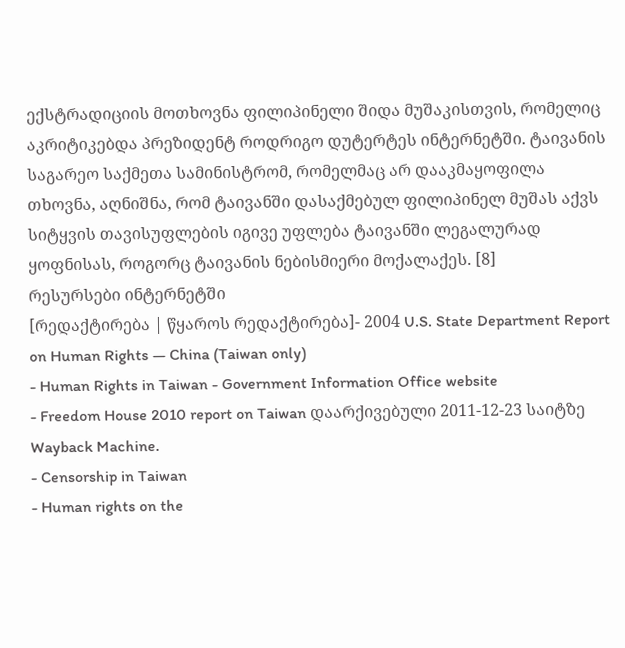ექსტრადიციის მოთხოვნა ფილიპინელი შიდა მუშაკისთვის, რომელიც აკრიტიკებდა პრეზიდენტ როდრიგო დუტერტეს ინტერნეტში. ტაივანის საგარეო საქმეთა სამინისტრომ, რომელმაც არ დააკმაყოფილა თხოვნა, აღნიშნა, რომ ტაივანში დასაქმებულ ფილიპინელ მუშას აქვს სიტყვის თავისუფლების იგივე უფლება ტაივანში ლეგალურად ყოფნისას, როგორც ტაივანის ნებისმიერი მოქალაქეს. [8]
რესურსები ინტერნეტში
[რედაქტირება | წყაროს რედაქტირება]- 2004 U.S. State Department Report on Human Rights — China (Taiwan only)
- Human Rights in Taiwan - Government Information Office website
- Freedom House 2010 report on Taiwan დაარქივებული 2011-12-23 საიტზე Wayback Machine.
- Censorship in Taiwan
- Human rights on the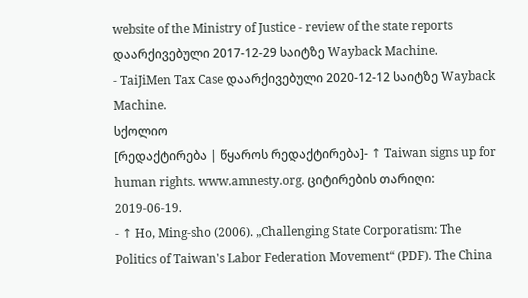website of the Ministry of Justice - review of the state reports დაარქივებული 2017-12-29 საიტზე Wayback Machine.
- TaiJiMen Tax Case დაარქივებული 2020-12-12 საიტზე Wayback Machine.
სქოლიო
[რედაქტირება | წყაროს რედაქტირება]- ↑ Taiwan signs up for human rights. www.amnesty.org. ციტირების თარიღი: 2019-06-19.
- ↑ Ho, Ming-sho (2006). „Challenging State Corporatism: The Politics of Taiwan's Labor Federation Movement“ (PDF). The China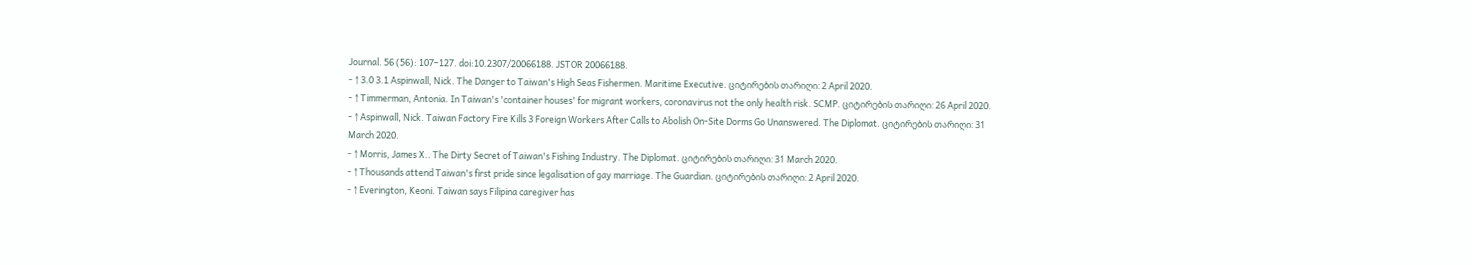Journal. 56 (56): 107–127. doi:10.2307/20066188. JSTOR 20066188.
- ↑ 3.0 3.1 Aspinwall, Nick. The Danger to Taiwan's High Seas Fishermen. Maritime Executive. ციტირების თარიღი: 2 April 2020.
- ↑ Timmerman, Antonia. In Taiwan's 'container houses' for migrant workers, coronavirus not the only health risk. SCMP. ციტირების თარიღი: 26 April 2020.
- ↑ Aspinwall, Nick. Taiwan Factory Fire Kills 3 Foreign Workers After Calls to Abolish On-Site Dorms Go Unanswered. The Diplomat. ციტირების თარიღი: 31 March 2020.
- ↑ Morris, James X.. The Dirty Secret of Taiwan's Fishing Industry. The Diplomat. ციტირების თარიღი: 31 March 2020.
- ↑ Thousands attend Taiwan's first pride since legalisation of gay marriage. The Guardian. ციტირების თარიღი: 2 April 2020.
- ↑ Everington, Keoni. Taiwan says Filipina caregiver has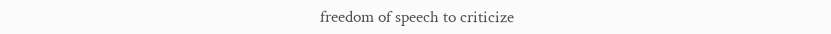freedom of speech to criticize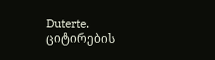Duterte. ციტირების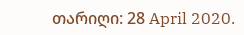თარიღი: 28 April 2020.